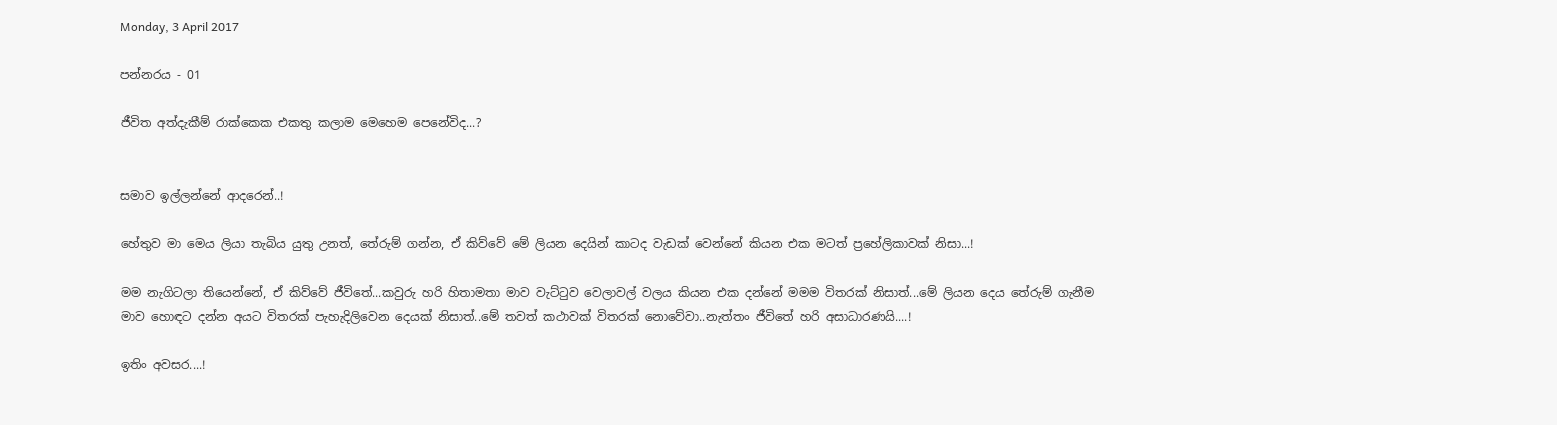Monday, 3 April 2017

පන්නරය - 01

ජීවිත අත්දැකීම් රාක්කෙක එකතු කලාම මෙහෙම පෙනේවිද...?


සමාව ඉල්ලන්නේ ආදරෙන්..!

හේතුව මා මෙය ලියා තැබිය යුතු උනත්, තේරුම් ගන්න, ඒ කිව්වේ මේ ලියන දෙයින් කාටද වැඩක් වෙන්නේ කියන එක මටත් ප්‍රහේලිකාවක් නිසා...!

මම නැගිටලා තියෙන්නේ, ඒ කිව්වේ ජීවිතේ...කවුරු හරි හිතාමතා මාව වැට්ටුව වෙලාවල් වලය කියන එක දන්නේ මමම විතරක් නිසාත්...මේ ලියන දෙය තේරුම් ගැනීම මාව හොඳට දන්න අයට විතරක් පැහැදිලිවෙන දෙයක් නිසාත්..මේ තවත් කථාවක් විතරක් නොවේවා..නැත්තං ජීවිතේ හරි අසාධාරණයි....!

ඉතිං අවසර....!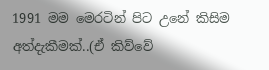1991 මම මෙරටින් පිට උනේ කිසිම අත්දැකීමක්..(ඒ කිව්වේ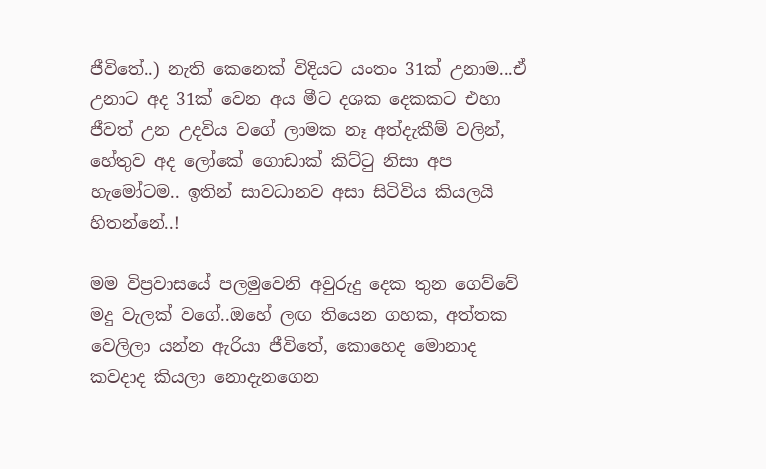ජීවිතේ..) නැති කෙනෙක් විදියට යංතං 31ක් උනාම...ඒ උනාට අද 31ක් වෙන අය මීට දශක දෙකකට එහා ජීවත් උන උදවිය වගේ ලාමක නෑ අත්දැකීම් වලින්, හේතුව අද ලෝකේ ගොඩාක් කිට්ටු නිසා අප හැමෝටම.. ඉතින් සාවධානව අසා සිටිවිය කියලයි හිතන්නේ..!

මම විප්‍රවාසයේ පලමුවෙනි අවුරුදු දෙක තුන ගෙව්වේ මදු වැලක් වගේ..ඔහේ ලඟ තියෙන ගහක, අත්තක වෙලිලා යන්න ඇරියා ජීවිතේ, කොහෙද මොනාද කවදාද කියලා නොදැනගෙන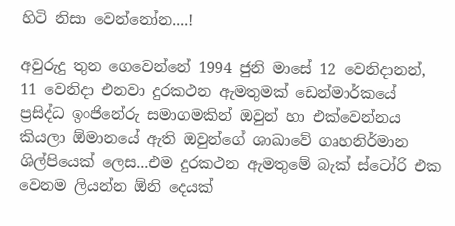හිටි නිසා වෙන්නෝන....!

අවුරුදු තුන ගෙවෙන්නේ 1994 ජුනි මාසේ 12 වෙනිදානන්, 11 වෙනිදා එනවා දුරකථන ඇමතුමක් ඩෙන්මාර්කයේ ප්‍රසිද්ධ ඉංජිනේරු සමාගමකින් ඔවුන් හා එක්වෙන්නය කියලා ඕමානයේ ඇති ඔවුන්ගේ ශාඛාවේ ගෘහනිර්මාන ශිල්පියෙක් ලෙස...එම දුරකථන ඇමතුමේ බැක් ස්ටෝරි එක වෙනම ලියන්න ඕනි දෙයක්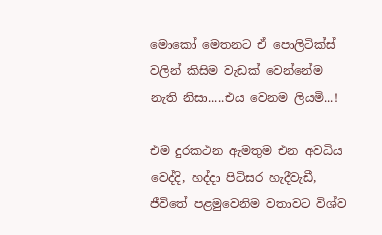මොකෝ මෙතනට ඒ පොලිටික්ස් වලින් කිසිම වැඩක් වෙන්නේම නැති නිසා.....එය වෙනම ලියමි...!

එම දුරකථන ඇමතුම එන අවධිය වෙද්දි, හද්දා පිටිසර හැදීවැඩී, ජීවිතේ පළමුවෙනිම වතාවට විශ්ව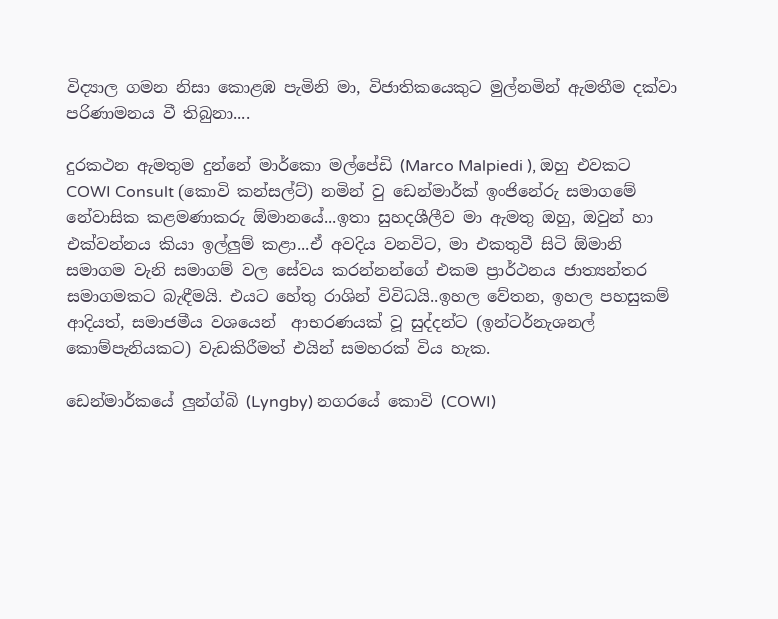විද්‍යාල ගමන නිසා කොළඹ පැමිනි මා, විජාතිකයෙකුට මුල්නමින් ඇමතීම දක්වා පරිණාමනය වී තිබුනා....

දුරකථන ඇමතුම දුන්නේ මාර්කො මල්පේඩි (Marco Malpiedi ), ඔහු එවකට COWI Consult (කොවි කන්සල්ට්) නමින් වු ඩෙන්මාර්ක් ඉංජිනේරු සමාගමේ නේවාසික කළමණාකරු ඕමානයේ...ඉතා සුහදශීලීව මා ඇමතු ඔහු, ඔවුන් හා එක්වන්නය කියා ඉල්ලුම් කළා...ඒ අවදිය වනවිට, මා එකතුවී සිටි ඕමානි සමාගම වැනි සමාගම් වල සේවය කරන්නන්ගේ එකම ප්‍රාර්ථනය ජාත්‍යන්තර සමාගමකට බැඳීමයි. එයට හේතු රාශින් විවිධයි..ඉහල වේතන, ඉහල පහසුකම් ආදියත්, සමාජමීය වශයෙන්  ආභරණයක් වූ සුද්දන්ට (ඉන්ටර්නැශනල් කොම්පැනියකට) වැඩකිරීමත් එයින් සමහරක් විය හැක.

ඩෙන්මාර්කයේ ලුන්ග්බි (Lyngby) නගරයේ කොවි (COWI)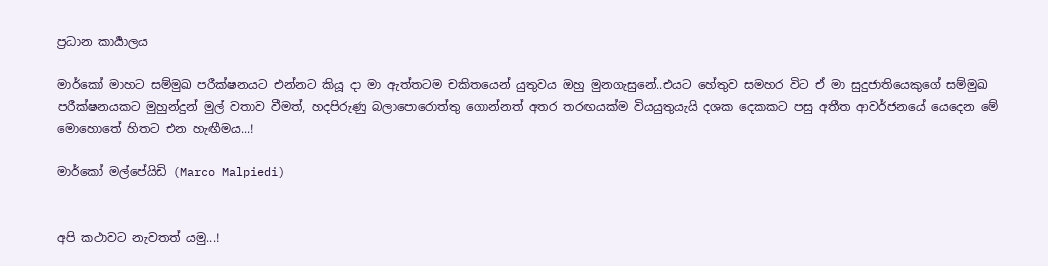ප්‍රධාන කාර්‍යාලය

මාර්කෝ මාහට සම්මුඛ පරීක්ෂනයට එන්නට කියූ දා මා ඇත්තටම චකිතයෙන් යුතුවය ඔහු මුනගැසුනේ..එයට හේතුව සමහර විට ඒ මා සුදුජාතියෙකුගේ සම්මුඛ පරීක්ෂනයකට මුහුන්දුන් මුල් වතාව වීමත්, හදපිරුණු බලාපොරොත්තු ගොන්නත් අතර තරඟයක්ම වියයුතුයැයි දශක දෙකකට පසු අතීත ආවර්ජනයේ යෙදෙන මේ මොහොතේ හිතට එන හැඟීමය...!

මාර්කෝ මල්පේයිඩි (Marco Malpiedi)


අපි කථාවට නැවතත් යමු...!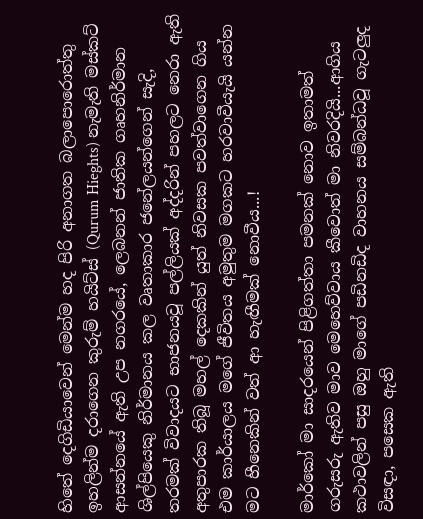හිතේ දෙගිඩියාවෙන් මෙන්ම හද පිරි අනාගත බලාපොරොත්තු ඉහලින්ම දරාගෙන කුරුම් හයිට්ස් (Qurum Hieghts) නැමැති මස්කට් ආසන්නයේ ඇති උප නගරයේ, ලෙබනන් ජාතික ගෘහනිර්මාන ශිල්පියෙකු නිර්මානය කල වෘතාකාර ජනේලයන්ගෙන් සැදි, තරමක් විවාදයට භාජනයවූ පල්ලියක් අද්දරින් පහලට නෙරා ඇති අතුපාරක තිබූ මහල් දෙකකින් යුත් නිවසක පවත්වාගෙන ගිය එම කාර්යාලය මගේ ජීවිතය අමුතුම මගකට හරවාවීයැයි යන්න මට හීනෙකින් වත් ආ හැඟීමක් නොවීය...!

මාර්කෝ මා සාදරයෙන් පිළිගත්තා පමනක් නොව ඉතාමත් ගරුසරු ඇතිව මාව මෙහෙව්වාය කීවොත් මා නිවරදියි...ආගිය කථාවලින් පසු ඔහු මාගේ පඩිනඩිද වාහනය සම්බන්ධවූ ගැටලුද විසඳා, පසෙක ඇති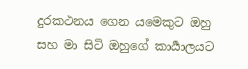දුරකථනය ගෙන යමෙකුට ඔහු සහ මා සිටි ඔහුගේ කාර්‍යාලයට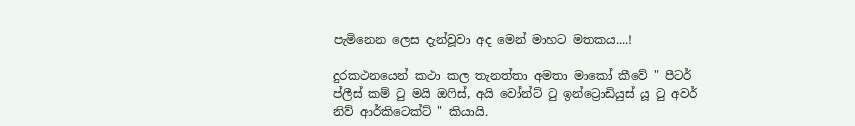පැමිනෙන ලෙස දැන්වූවා අද මෙන් මාහට මතකය....!

දුරකථනයෙන් කථා කල තැනත්තා අමතා මාකෝ කීවේ " පීටර් ප්ලීස් කම් ටු මයි ඔෆිස්, අයි වෝන්ට් ටු ඉන්ට්‍රොඩියුස් යූ ටු අවර් නිව් ආර්කිටෙක්ට් " කියායි.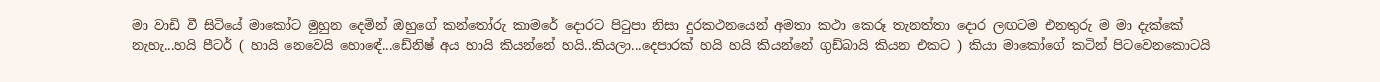මා වාඩි වී සිටියේ මාකෝට මුහුන දෙමින් ඔහුගේ කන්තෝරු කාමරේ දොරට පිටුපා නිසා දුරකථනයෙන් අමතා කථා කෙරූ තැනත්තා දොර ලඟටම එනතුරු ම මා දැක්කේ නැහැ...හයි පීටර් ( හායි නෙවෙයි හොඳේ...ඩේනිෂ් අය හායි කියන්නේ හයි..කියලා...දෙපාරක් හයි හයි කියන්නේ ගුඩ්බායි කියන එකට ) කියා මාකෝගේ කටින් පිටවෙනකොටයි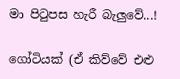මා පිටුපස හැරී බැලුවේ...!

ගෝටියක් (ඒ කිව්වේ එළු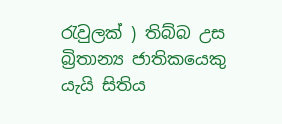රැවුලක් ) තිබ්බ උස බ්‍රිතාන්‍ය ජාතිකයෙකු යැයි සිතිය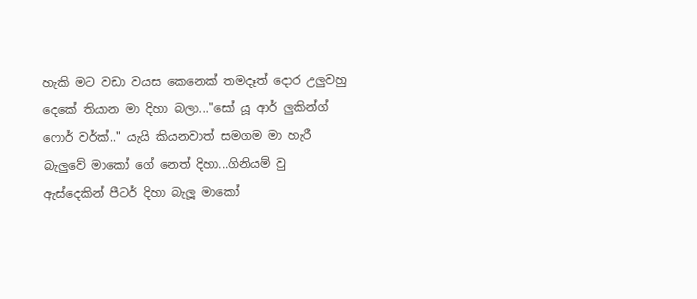හැකි මට වඩා වයස කෙනෙක් තමදෑත් දොර උලුවහු දෙකේ තියාන මා දිහා බලා..."සෝ යූ ආර් ලුකින්ග් ෆොර් වර්ක්.." යැයි කියනවාත් සමගම මා හැරී බැලුවේ මාකෝ ගේ නෙත් දිහා...ගිනියම් වු ඇස්දෙකින් පීටර් දිහා බැලූ මාකෝ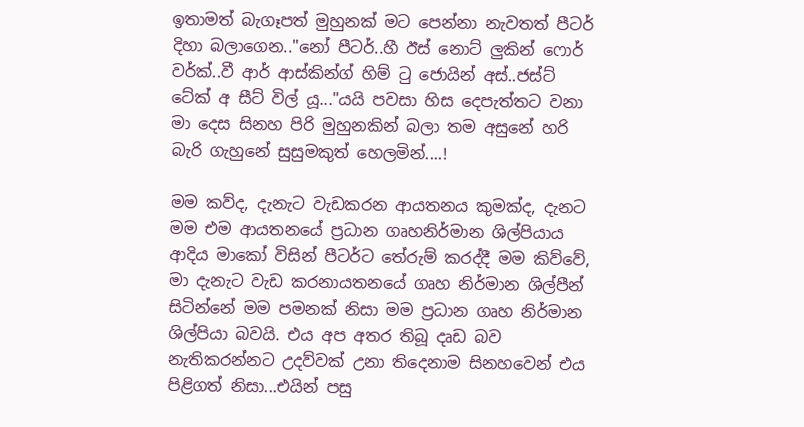ඉතාමත් බැගෑපත් මුහුනක් මට පෙන්නා නැවතත් පීටර් දිහා බලාගෙන.."නෝ පීටර්..හී ඊස් නොට් ලුකින් ෆොර් වර්ක්..වී ආර් ආස්කින්ග් හිම් ටු ජොයින් අස්..ජස්ට් ටේක් අ සීට් විල් යූ..."ය‍යි පවසා හිස දෙපැත්තට වනා මා දෙස සිනහ පිරි මුහුනකින් බලා තම අසුනේ හරි බැරි ගැහුනේ සුසුමකුත් හෙලමින්....!

මම කව්ද, දැනැට වැඩකරන ආයතනය කුමක්ද, දැනට මම එම ආයතනයේ ප්‍රධාන ගෘහනිර්මාන ශිල්පියාය ආදිය මාකෝ විසින් පීටර්ට තේරුම් කරද්දී මම කිව්වේ, මා දැනැට වැඩ කරනායතනයේ ගෘහ නිර්මාන ශිල්පීන් සිටින්නේ මම පමනක් නිසා මම ප්‍රධාන ගෘහ නිර්මාන ශිල්පියා බවයි. එය අප අතර තිබූ දෘඩ බව නැතිකරන්නට උදව්වක් උනා තිදෙනාම සිනහවෙන් එය පිළිගත් නිසා...එයින් පසු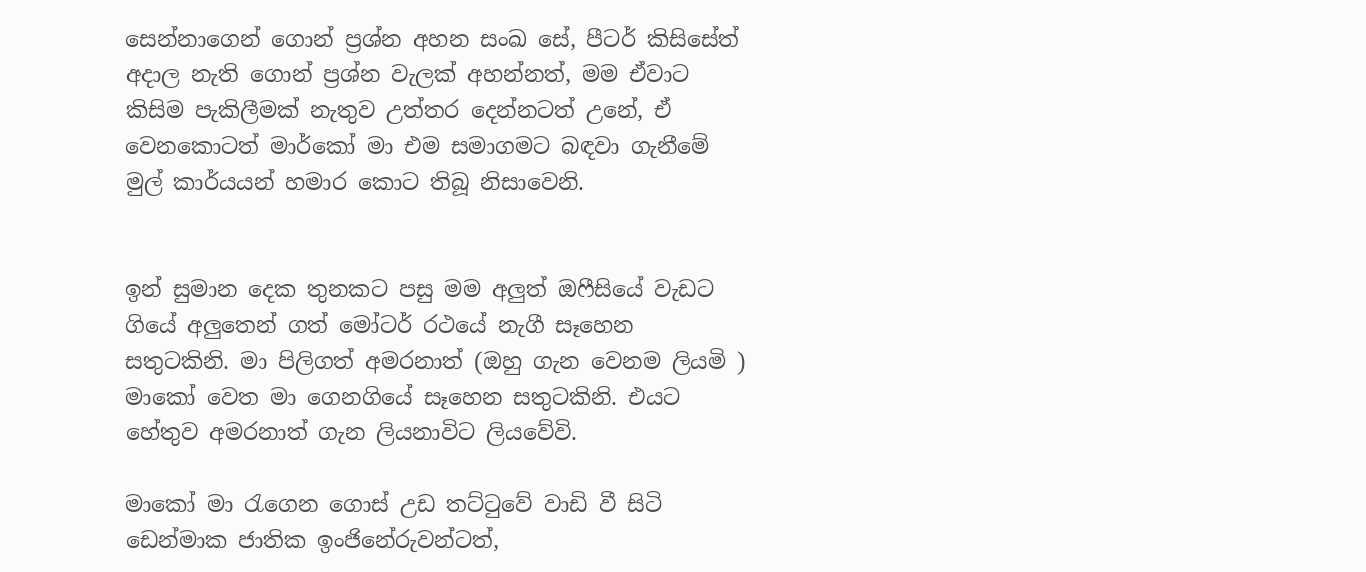සෙන්නාගෙන් ගොන් ප්‍රශ්න අහන සංඛ සේ, පීටර් කිසිසේත් අදාල නැති ගොන් ප්‍රශ්න වැලක් අහන්නත්, මම ඒවාට කිසිම පැකිලීමක් නැතුව උත්තර දෙන්නටත් උනේ, ඒ වෙනකොටත් මාර්කෝ මා එම සමාගමට බඳවා ගැනීමේ මුල් කාර්යයන් හමාර කොට තිබූ නිසාවෙනි.


ඉන් සුමාන දෙක තුනකට පසු මම අලුත් ඔෆීසියේ වැඩට ගියේ අලුතෙන් ගත් මෝටර් රථයේ නැගී සෑහෙන සතුටකිනි. මා පිලිගත් අමරනාත් (ඔහු ගැන වෙනම ලියමි ) මාකෝ වෙත මා ගෙනගියේ සෑහෙන සතුටකිනි. එයට හේතුව අමරනාත් ගැන ලියනාවිට ලියවේවි.

මාකෝ මා රැගෙන ගොස් උඩ තට්ටුවේ වාඩි වී සිටි ඩෙන්මාක ජාතික ඉංජිනේරුවන්ටත්,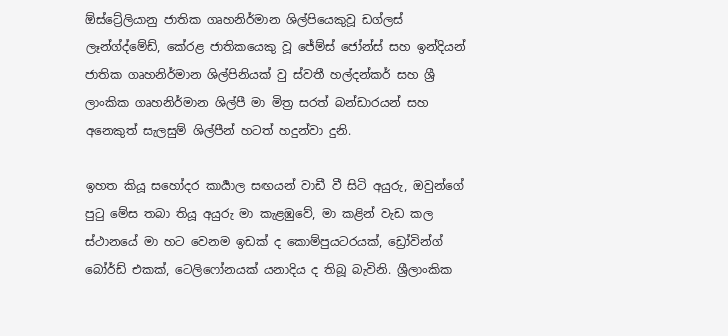ඕස්ට්‍රේලියානු ජාතික ගෘහනිර්මාන ශිල්පියෙකුවූ ඩග්ලස් ලෑන්ග්ද්මේඩ්, කේරළ ජාතිකයෙකු වූ ජේම්ස් ජෝන්ස් සහ ඉන්දියන් ජාතික ගෘහනිර්මාන ශිල්පිනියක් වු ස්වතී හල්දන්කර් සහ ශ්‍රී ලාංකික ගෘහනිර්මාන ශිල්පී මා මිත්‍ර සරත් බන්ඩාරයන් සහ අනෙකුත් සැලසුම් ශිල්පීන් හටත් හදුන්වා දුනි.

ඉහත කියූ සහෝදර කාර්‍යාල සඟයන් වාඩී වී සිටි අයුරු, ඔවුන්ගේ පුටු මේස තබා තියූ අයුරු මා කැළඹුවේ, මා කළින් වැඩ කල ස්ථානයේ මා හට වෙනම ඉඩක් ද කොම්පුයටරයක්, ඩ්‍රෝවින්ග් බෝර්ඩ් එකක්, ටෙලිෆෝනයක් යනාදිය ද තිබූ බැවිනි. ශ්‍රීලාංකික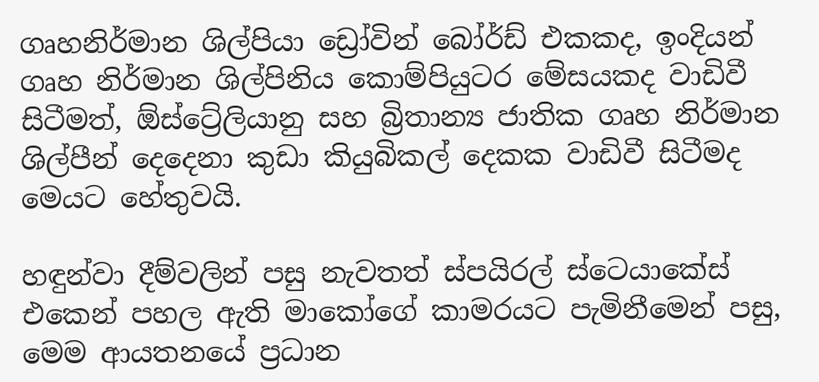ගෘහනිර්මාන ශිල්පියා ඩ්‍රෝවින් බෝර්ඩ් එකකද, ඉංදියන් ගෘහ නිර්මාන ශිල්පිනිය කොම්පියුටර මේසයකද වාඩිවී සිටීමත්, ඕස්ට්‍රේලියානු සහ බ්‍රිතාන්‍ය ජාතික ගෘහ නිර්මාන ශිල්පීන් දෙදෙනා කුඩා කියුබිකල් දෙකක වාඩිවී සිටීමද මෙයට හේතුවයි.

හඳුන්වා දීම්වලින් පසු නැවතත් ස්පයිරල් ස්ටෙයාකේස් එකෙන් පහල ඇති මාකෝගේ කාමරයට පැමිනීමෙන් පසු, මෙම ආයතනයේ ප්‍රධාන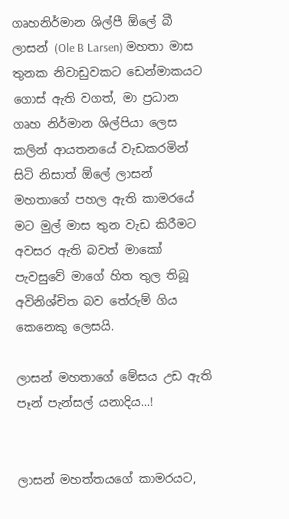ගෘහනිර්මාන ශිල්පී ඕලේ බී ලාසන් (Ole B Larsen) මහතා මාස තුනක නිවාඩුවකට ඩෙන්මාකයට ගොස් ඇති වගත්, මා ප්‍රධාන ගෘහ නිර්මාන ශිල්පියා ලෙස කලින් ආයතනයේ වැඩකරමින් සිටි නිසාත් ඕලේ ලාසන් මහතාගේ පහල ඇති කාමරයේ මට මුල් මාස තුන වැඩ කිරීමට අවසර ඇති බවත් මාකෝ පැවසුවේ මාගේ හිත තුල තිබූ අවිනිශ්චිත බව තේරුම් ගිය කෙනෙකු ලෙසයි.

ලාසන් මහතාගේ මේසය උඩ ඇති පෑන් පැන්සල් යනාදිය...!


ලාසන් මහත්තයගේ කාමරයට,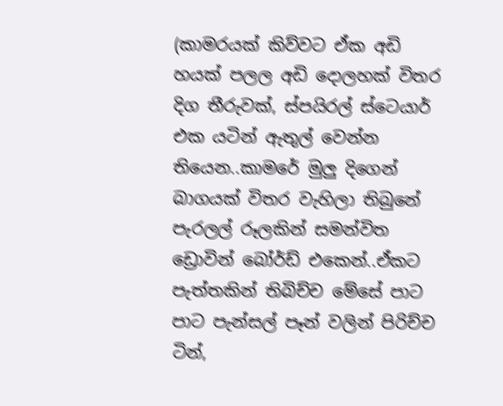(කාමරයක් කිව්වට ඒක අඩි හයක් පලල අඩි දොලහක් විතර දිග තීරුවක්, ස්පයිරල් ස්ටෙයාර් එක යටින් ඇතුල් වෙන්න තියෙන..කාමරේ මුලු දිගෙන් බාගයක් විතර වැහිලා තිබුනේ පැරලල් රූලකින් සමන්විත ඩ්‍රොවින් බෝර්ඩ් එකෙන්..ඒකට පැත්තකින් තිබිච්ච මේසේ පාට පාට පැන්සල් පෑන් වලින් පිරිච්ච ටින්,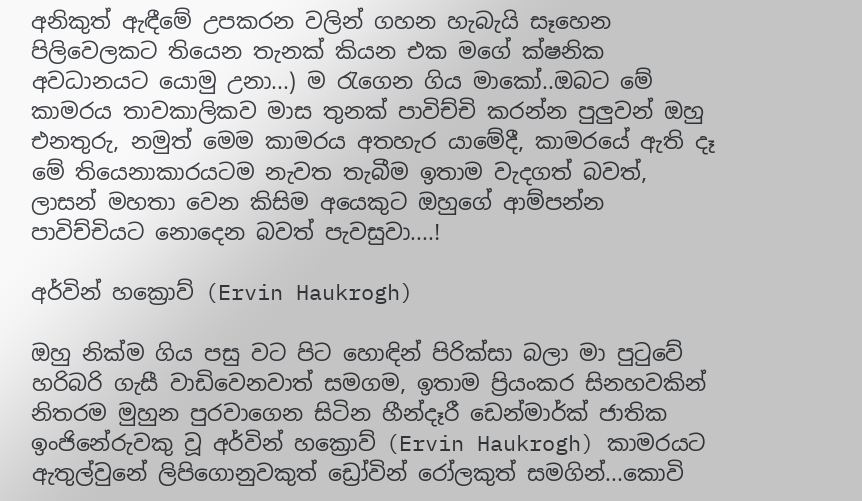අනිකුත් ඇඳීමේ උපකරන වලින් ගහන හැබැයි සෑහෙන පිලිවෙලකට තියෙන තැනක් කියන එක මගේ ක්ෂනික අවධානයට යොමු උනා...) ම රැගෙන ගිය මාකෝ..ඔබට මේ කාමරය තාවකාලිකව මාස තුනක් පාවිච්චි කරන්න පුලුවන් ඔහු එනතුරු, නමුත් මෙම කාමරය අතහැර යාමේදී, කාමරයේ ඇති දෑ මේ තියෙනාකාරයටම නැවත තැබීම ඉතාම වැදගත් බවත්, ලාසන් මහතා වෙන කිසිම අයෙකුට ඔහුගේ ආම්පන්න පාවිච්චියට නොදෙන බවත් පැවසුවා....!

අර්වින් හක්‍රොව් (Ervin Haukrogh)

ඔහු නික්ම ගිය පසු වට පිට හොඳින් පිරික්සා බලා මා පුටුවේ හරිබරි ගැසී වාඩිවෙනවාත් සමගම, ඉතාම ප්‍රියංකර සිනහවකින් නිතරම මුහුන පුරවාගෙන සිටින හීන්දෑරී ඩෙන්මාර්ක් ජාතික ඉංජිනේරුවකු වූ අර්වින් හක්‍රොව් (Ervin Haukrogh) කාමරයට ඇතුල්වුනේ ලිපිගොනුවකුත් ඩ්‍රෝවින් රෝලකුත් සමගින්...කොවි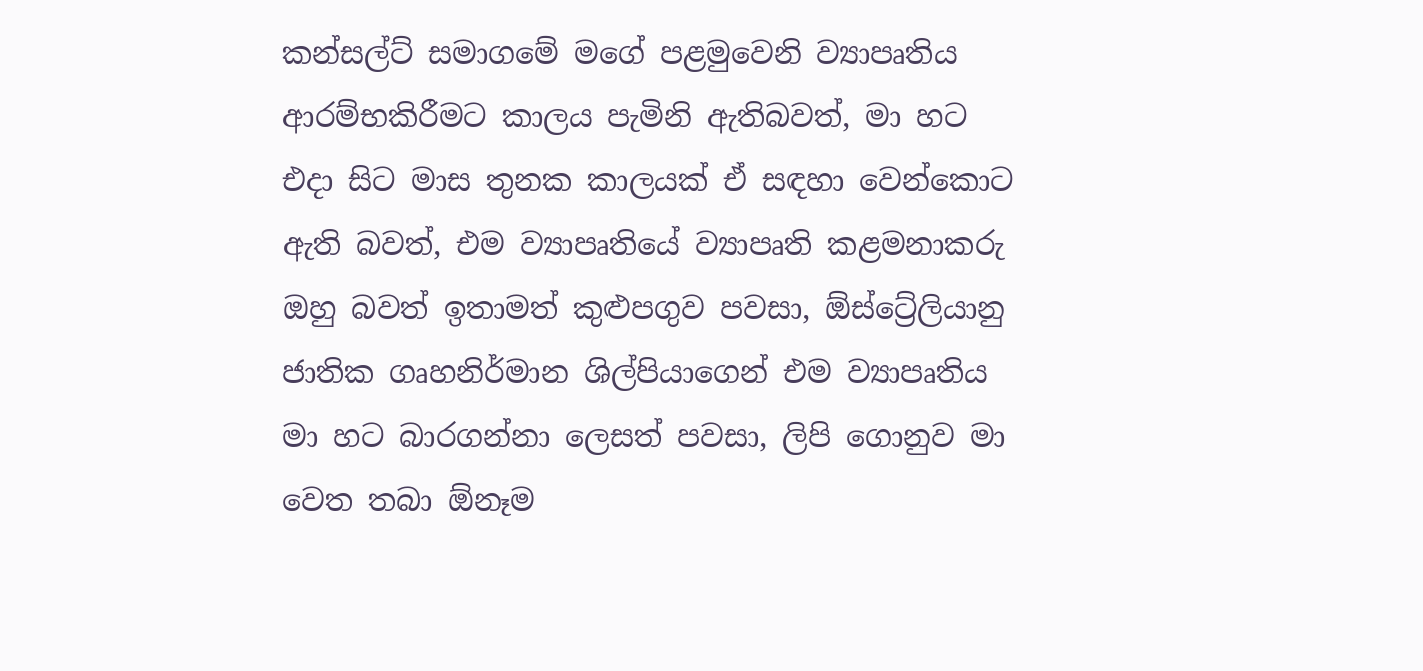කන්සල්ට් සමාගමේ මගේ පළමුවෙනි ව්‍යාපෘතිය ආරම්භකිරීමට කාලය පැමිනි ඇතිබවත්, මා හට එදා සිට මාස තුනක කාලයක් ඒ සඳහා වෙන්කොට ඇති බවත්, එම ව්‍යාපෘතියේ ව්‍යාපෘති කළමනාකරු ඔහු බවත් ඉතාමත් කුළුපගුව පවසා, ඕස්ට්‍රේලියානු ජාතික ගෘහනිර්මාන ශිල්පියාගෙන් එම ව්‍යාපෘතිය මා හට බාරගන්නා ලෙසත් පවසා, ලිපි ගොනුව මා වෙත තබා ඕනෑම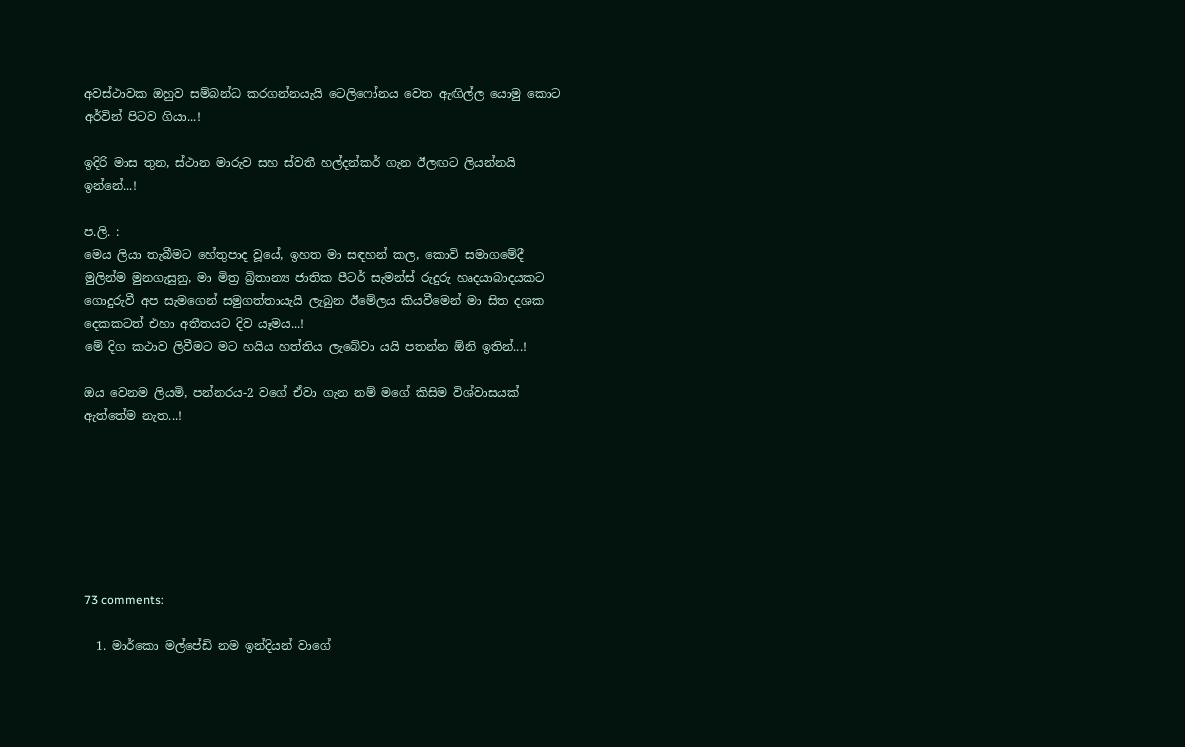අවස්ථාවක ඔහුව සම්බන්ධ කරගන්නයැයි ටෙලිෆෝනය වෙත ඇඟිල්ල යොමු කොට අර්වින් පිටව ගියා...!

ඉදිරි මාස තුන, ස්ථාන මාරුව සහ ස්වතී හල්දන්කර් ගැන ඊලඟට ලියන්නයි ඉන්නේ...!

ප.ලි. :
මෙය ලියා තැබීමට හේතුපාද වූයේ, ඉහත මා සඳහන් කල, කොවි සමාගමේදී මුලින්ම මුනගැසුනු, මා මිත්‍ර බ්‍රිතාන්‍ය ජාතික පීටර් සැමන්ස් රුදුරු හෘදයාබාදයකට ගොදුරුවී අප සැමගෙන් සමුගත්තායැයි ලැබුන ඊමේලය කියවීමෙන් මා සිත දශක දෙකකටත් එහා අතීතයට දිව යෑමය...!
මේ දිග කථාව ලිවීමට මට හයිය හත්තිය ලැබේවා යයි පතන්න ඕනි ඉතින්...!

ඔය වෙනම ලියමි, පන්නරය-2 වගේ ඒවා ගැන නම් මගේ කිසිම විශ්වාසයක් ඇත්තේම නැත...!







73 comments:

  1. මාර්කො මල්පේඩි නම ඉන්දියන් වාගේ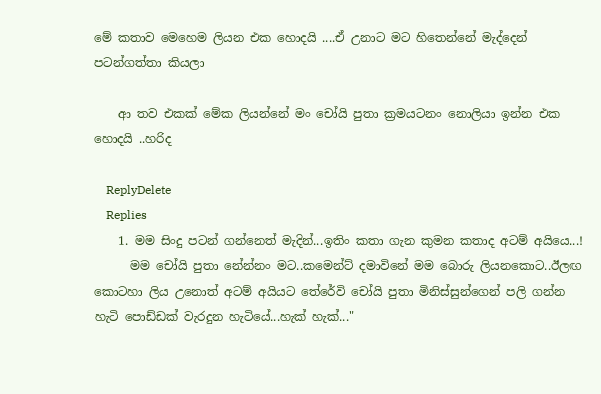මේ කතාව මෙහෙම ලියන එක හොදයි ....ඒ උනාට මට හිතෙන්නේ මැද්දෙන් පටන්ගත්තා කියලා

    ආ තව එකක් මේක ලියන්නේ මං චෝයි පුතා ක්‍රමයටනං නොලියා ඉන්න එක හොදයි ..හරිද

    ReplyDelete
    Replies
    1. මම සිංදු පටන් ගන්නෙත් මැදින්...ඉතිං කතා ගැන කුමන කතාද අටම් අයියෙ...!
      මම චෝයි පුතා නේන්නං මට..කමෙන්ට් දමාවිනේ මම බොරු ලියනකොට..ඊලඟ කොටහා ලිය උනොත් අටම් අයියට තේරේවි චෝයි පුතා මිනිස්සුන්ගෙන් පලි ගන්න හැටි පොඩ්ඩක් වැරදුන හැටියේ...හැක් හැක්..."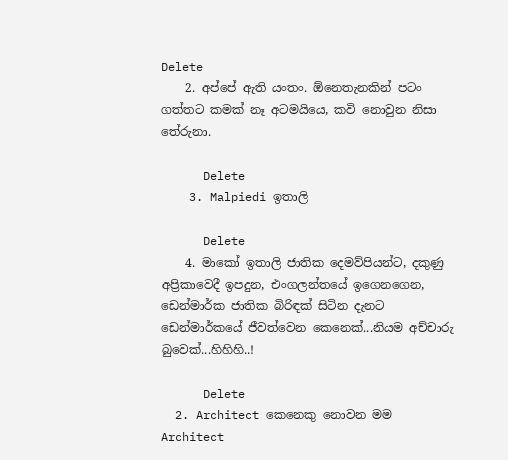Delete
    2. අප්පේ ඇති යංතං. ඕනෙතැනකින් පටං ගත්තට කමක් නෑ අටමයියෙ, කවි නොවුන නිසා තේරුනා.

      Delete
    3. Malpiedi ඉතාලි

      Delete
    4. මාකෝ ඉතාලි ජාතික දෙමව්පියන්ට, දකුණු අප්‍රිකාවෙදී ඉපදුන, එංගලන්තයේ ඉගෙනගෙන, ඩෙන්මාර්ක ජාතික බිරිඳක් සිටින දැනට ඩෙන්මාර්කයේ ජීවත්වෙන කෙනෙක්...නියම අච්චාරු බුවෙක්...හිහිහි..!

      Delete
  2. Architect කෙනෙකු නොවන මම Architect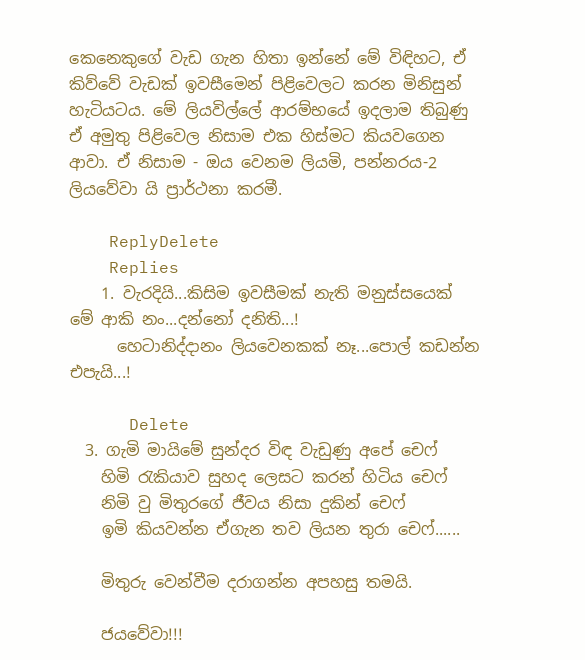කෙනෙකුගේ වැඩ ගැන හිතා ඉන්නේ මේ විඳිහට, ඒ කිව්වේ වැඩක් ඉවසීමෙන් පිළිවෙලට කරන මිනිසුන් හැටියටය. මේ ලියවිල්ලේ ආරම්භයේ ඉදලාම තිබුණු ඒ අමුතු පිළිවෙල නිසාම එක හිස්මට කියවගෙන ආවා. ඒ නිසාම - ඔය වෙනම ලියමි, පන්නරය-2 ලියවේවා යි ප්‍රාර්ථනා කරමී.

    ReplyDelete
    Replies
    1. වැරදියි...කිසිම ඉවසීමක් නැති මනුස්සයෙක් මේ ආකි නං...දන්නෝ දනිති...!
      හෙටානිද්දානං ලියවෙනකක් නෑ...පොල් කඩන්න එපැයි...!

      Delete
  3. ගැමි මායිමේ සුන්දර විඳ වැඩුණු අපේ චෙෆ්
    හිමි රැකියාව සුහද ලෙසට කරන් හිටිය චෙෆ්
    නිමි වු මිතුරගේ ජීවය නිසා දුකින් චෙෆ්
    ඉමි කියවන්න ඒගැන තව ලියන තුරා චෙෆ්......

    මිතුරු වෙන්වීම දරාගන්න අපහසු තමයි.

    ජයවේවා!!!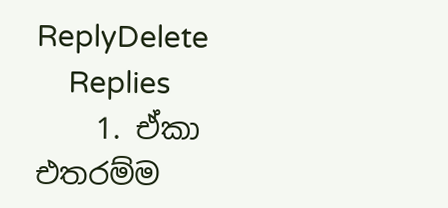ReplyDelete
    Replies
    1. ඒකා එතරම්ම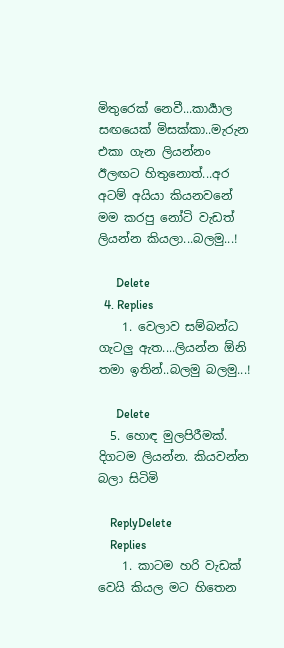මිතුරෙක් නෙවී...කාර්‍යාල සඟයෙක් මිසක්කා..මැරුන එකා ගැන ලියන්නං ඊලඟට හිතුනොත්...අර අටම් අයියා කියනවනේ මම කරපු නෝටි වැඩත් ලියන්න කියලා...බලමු...!

      Delete
  4. Replies
    1. වෙලාව සම්බන්ධ ගැටලු ඇත....ලියන්න ඕනි තමා ඉතින්..බලමු බලමු...!

      Delete
  5. හොඳ මුලපිරීමක්. දිගටම ලියන්න. කියවන්න බලා සිටිමි

    ReplyDelete
    Replies
    1. කාටම හරි වැඩක් වෙයි කියල මට හිතෙන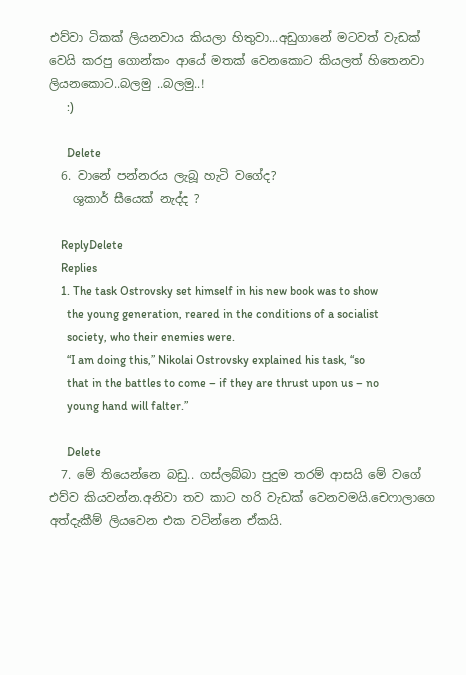එව්වා ටිකක් ලියනවාය කියලා හිතුවා...අඩුගානේ මටවත් වැඩක් වෙයි කරපු ගොන්කං ආයේ මතක් වෙනකොට කියලත් හිතෙනවා ලියනකොට..බලමු ..බලමු..!
      :)

      Delete
  6. වානේ පන්නරය ලැබූ හැටි වගේද?
    ශුකාර් සීයෙක් නැද්ද ?

    ReplyDelete
    Replies
    1. The task Ostrovsky set himself in his new book was to show
      the young generation, reared in the conditions of a socialist
      society, who their enemies were.
      “I am doing this,” Nikolai Ostrovsky explained his task, “so
      that in the battles to come – if they are thrust upon us – no
      young hand will falter.”

      Delete
  7. මේ තියෙන්නෙ බඩු.. ගස්ලබ්බා පුදුම තරම් ආසයි මේ වගේ එව්ව කියවන්න.අනිවා තව කාට හරි වැඩක් වෙනවමයි.චෙෆාලාගෙ අත්දැකීම් ලියවෙන එක වටින්නෙ ඒකයි.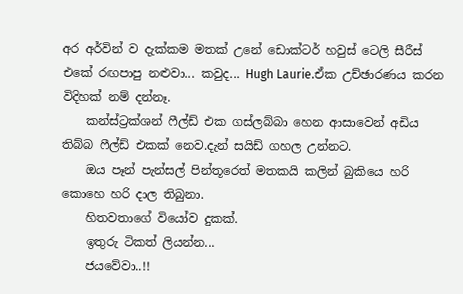අර අර්වින් ව දැක්කම මතක් උනේ ඩොක්ටර් හවුස් ටෙලි සීරීස් එකේ රඟපාපු නළුවා... කවුද... Hugh Laurie.ඒක උච්ඡාරණය කරන විදිහක් නම් දන්නෑ.
    කන්ස්ට්‍රක්ශන් ෆීල්ඩ් එක ගස්ලබ්බා හෙන ආසාවෙන් අඩිය තිබ්බ ෆීල්ඩ් එකක් නෙව.දැන් සයිඩ් ගහල උන්නට.
    ඔය පෑන් පැන්සල් පින්තූරෙත් මතකයි කලින් බුකියෙ හරි කොහෙ හරි දාල තිබුනා.
    හිතවතාගේ වියෝව දුකක්.
    ඉතුරු ටිකත් ලියන්න...
    ජයවේවා..!!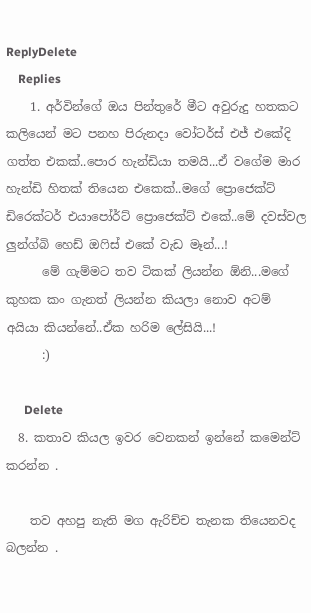ReplyDelete
    Replies
    1. අර්වින්ගේ ඔය පින්තුරේ මීට අවුරුදු හතකට කලියෙන් මට පනහ පිරුනදා වෝටර්ස් එජ් එකේදි ගත්ත එකක්..පොර හැන්ඩියා තමයි...ඒ වගේම මාර හැන්ඩි හිතක් තියෙන එකෙක්..මගේ ප්‍රොජෙක්ට් ඩිරෙක්ටර් එයාපෝර්ට් ප්‍රොජෙක්ට් එකේ..මේ දවස්වල ලුන්ග්බි හෙඩ් ඔෆිස් එකේ වැඩ මෑන්...!
      මේ ගැම්මට තව ටිකක් ලියන්න ඕනි...මගේ කුහක කං ගැනත් ලියන්න කියලා නොව අටම් අයියා කියන්නේ..ඒක හරිම ලේසියි...!
      :)

      Delete
  8. කතාව කියල ඉවර වෙනකන් ඉන්නේ කමෙන්ට් කරන්න .

    තව අහපු නැති මග ඇරිච්ච තැනක තියෙනවද බලන්න .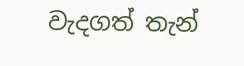වැදගත් තැන්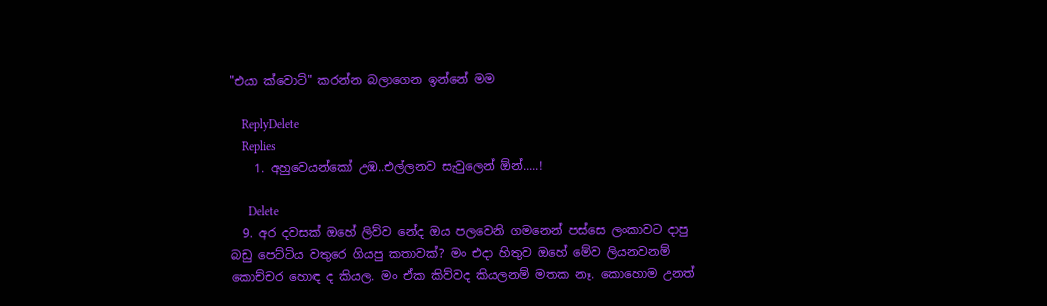"එයා ක්වොට්" කරන්න බලාගෙන ඉන්නේ මම

    ReplyDelete
    Replies
    1. අහුවෙයන්කෝ උඹ..එල්ලනව සැවුලෙන් ඕන්.....!

      Delete
  9. අර දවසක් ඔහේ ලිව්ව නේද ඔය පලවෙනි ගමනෙන් පස්සෙ ලංකාවට දාපු බඩු පෙට්ටිය වතුරෙ ගියපු කතාවක්? මං එදා හිතුව ඔහේ මේව ලියනවනම් කොච්චර හොඳ ද කියල. මං ඒක කිව්වද කියලනම් මතක නෑ. කොහොම උනත්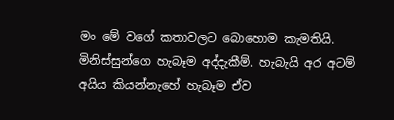මං මේ වගේ කතාවලට බොහොම කැමතියි. මිනිස්සුන්ගෙ හැබෑම අද්දැකීම්. හැබැයි අර අටම් අයිය කියන්නැහේ හැබෑම ඒව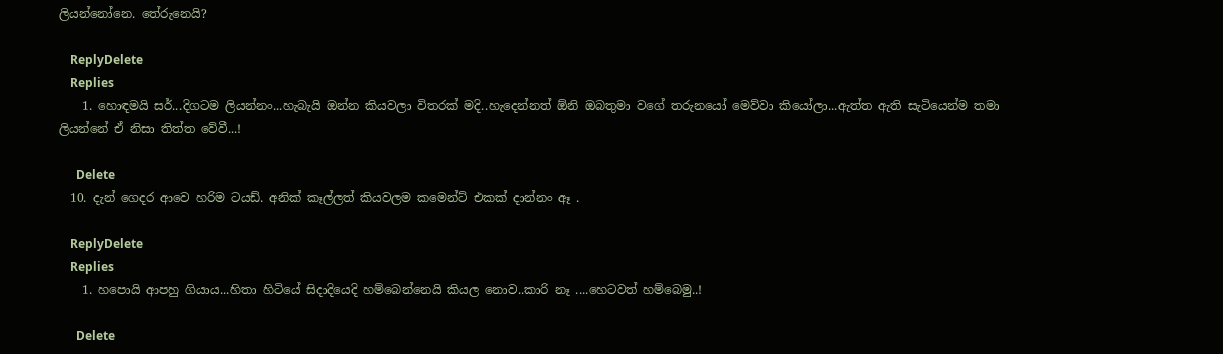ලියන්නෝනෙ. තේරුනෙයි?

    ReplyDelete
    Replies
    1. හොඳමයි සර්...දිගටම ලියන්නං...හැබැයි ඔන්න කියවලා විතරක් මදි..හැදෙන්නත් ඕනි ඔබතුමා වගේ තරුනයෝ මෙව්වා කියෝලා...ඇත්ත ඇති සැටියෙන්ම තමා ලියන්නේ ඒ නිසා තිත්ත වේවී...!

      Delete
  10. දැන් ගෙදර ආවෙ හරිම ටයඩ්. අනික් කෑල්ලත් කියවලම කමෙන්ට් එකක් දාන්නං ඈ .

    ReplyDelete
    Replies
    1. හපොයි ආපහු ගියාය...හිතා හිටියේ සිදාදියෙදි හම්බෙන්නෙයි කියල නොව..කාරි නෑ ....හෙටවත් හම්බෙමු..!

      Delete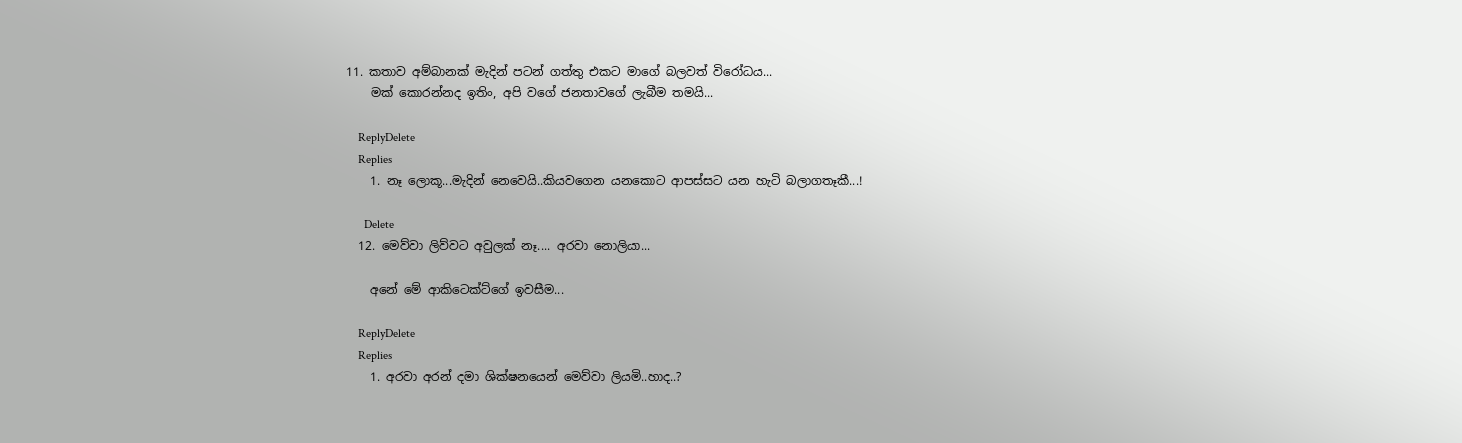11. කතාව අම්බානක් මැදින් පටන් ගත්තු එකට මාගේ බලවත් විරෝධය...
    මක් කොරන්නද ඉතිං, අපි වගේ ජනතාවගේ ලැබීම තමයි...

    ReplyDelete
    Replies
    1. නෑ ලොකූ...මැදින් නෙවෙයි..කියවගෙන යනකොට ආපස්සට යන හැටි බලාගතෑකී...!

      Delete
  12. මෙව්වා ලිව්වට අවුලක් නෑ.... අරවා නොලියා...

    අනේ මේ ආකිටෙක්ට්ගේ ඉවසීම...

    ReplyDelete
    Replies
    1. අරවා අරන් දමා ශික්ෂනයෙන් මෙව්වා ලියමි..හාද..?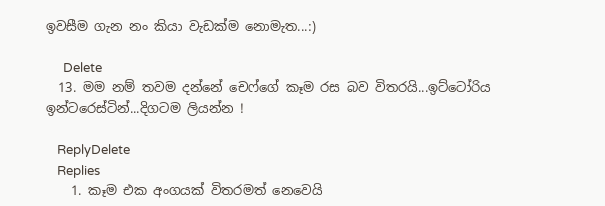ඉවසීම ගැන නං කියා වැඩක්ම නොමැත...:)

      Delete
  13. මම නම් තවම දන්නේ චෙෆ්ගේ කෑම රස බව විතරයි...ඉට්ටෝරිය ඉන්ටරෙස්ටින්...දිගටම ලියන්න !

    ReplyDelete
    Replies
    1. කෑම එක අංගයක් විතරමත් නෙවෙයි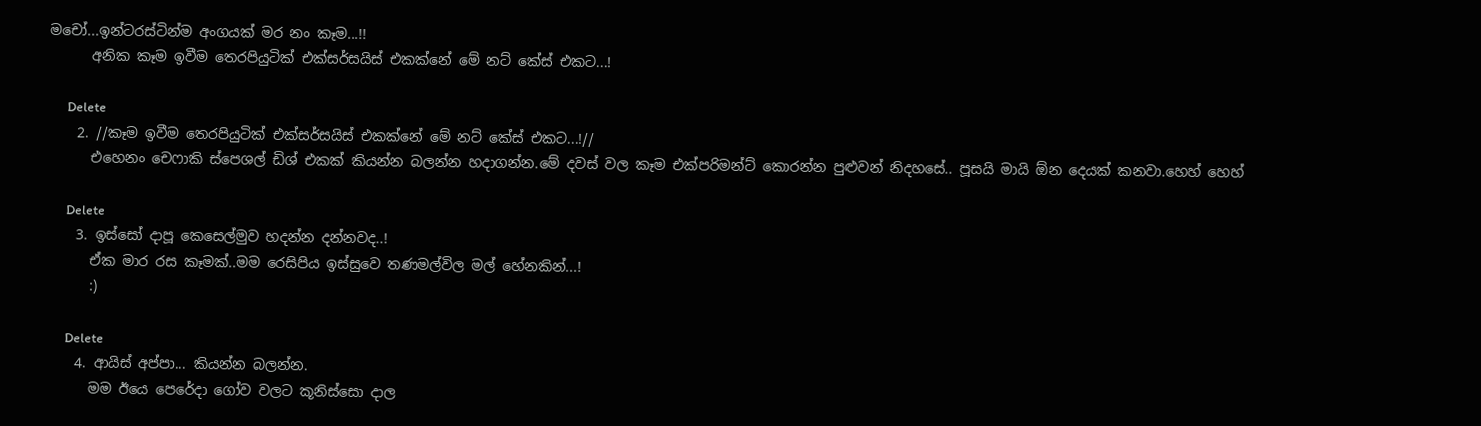මචෝ...ඉන්ටරස්ටින්ම අංගයක් මර නං කෑම...!!
      අනික කෑම ඉවීම තෙරපියුටික් එක්සර්සයිස් එකක්නේ මේ නට් කේස් එකට...!

      Delete
    2. //කෑම ඉවීම තෙරපියුටික් එක්සර්සයිස් එකක්නේ මේ නට් කේස් එකට...!//
      එහෙනං චෙෆාකි ස්පෙශල් ඩිශ් එකක් කියන්න බලන්න හදාගන්න.මේ දවස් වල කෑම එක්පරිමන්ට් කොරන්න පුළුවන් නිදහසේ.. පූසයි මායි ඕන දෙයක් කනවා.හෙහ් හෙහ්

      Delete
    3. ඉස්සෝ දාපූ කෙසෙල්මුව හදන්න දන්නවද..!
      ඒක මාර රස කෑමක්..මම රෙසිපිය ඉස්සුවෙ තණමල්විල මල් හේනකින්...!
      :)

      Delete
    4. ආයිස් අප්පා... කියන්න බලන්න.
      මම ඊයෙ පෙරේදා ගෝව වලට කූනිස්සො දාල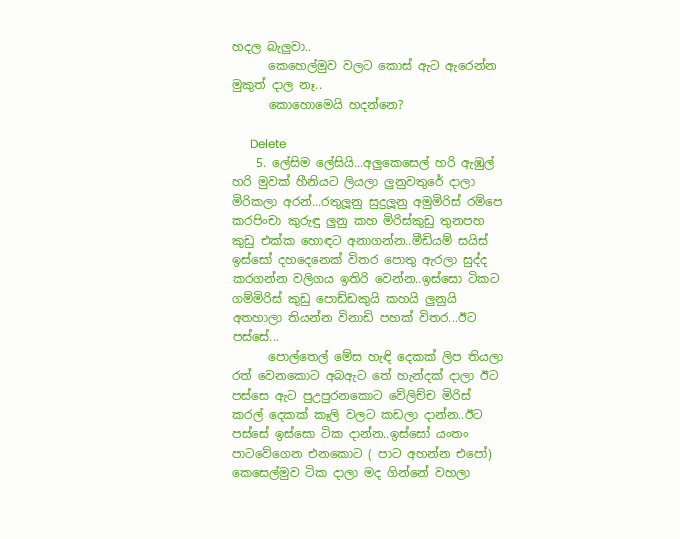හදල බැලුවා..
      කෙහෙල්මුව වලට කොස් ඇට ඇරෙන්න මුකුත් දාල නෑ..
      කොහොමෙයි හදන්නෙ?

      Delete
    5. ලේසිම ලේසියි...අලුකෙසෙල් හරි ඇඹුල් හරි මුවක් හීනියට ලියලා ලුනුවතුරේ දාලා මිරිකලා අරන්...රතුලූනු සුදුලූනු අමුමිරිස් රම්පෙ කරපිංචා කුරුඳු ලුනු කහ මිරිස්කුඩු තුනපහ කුඩු එක්ක හොඳට අනාගන්න..මීඩියම් සයිස් ඉස්සෝ දහදෙනෙක් විතර පොතු ඇරලා සුද්ද කරගන්න වලිගය ඉතිරි වෙන්න..ඉස්සො ටිකට ගම්මිරිස් කුඩු පොඩ්ඩකුයි කහයි ලුනුයි අතහාලා තියන්න විනාඩි පහක් විතර...ඊට පස්සේ...
      පොල්තෙල් මේස හැඳි දෙකක් ලිප තියලා රත් වෙනකොට අබඇට තේ හැන්දක් දාලා ඊට පස්සෙ ඇට පුඋපුරනකොට වේලිච්ච මිරිස් කරල් දෙකක් කෑලි වලට කඩලා දාන්න..ඊට පස්සේ ඉස්සො ටික දාන්න..ඉස්සෝ යංතං පාටවේගෙන එනකොට ( පාට අහන්න එපෝ) කෙසෙල්මුව ටික දාලා මද ගින්නේ වහලා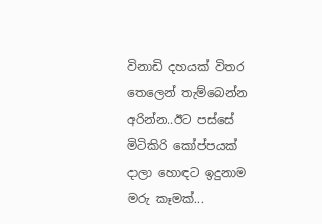විනාඩි දහයක් විතර තෙලෙන් තැම්බෙන්න අරින්න..ඊට පස්සේ මිටිකිරි කෝප්පයක් දාලා හොඳට ඉදුනාම මරු කෑමක්...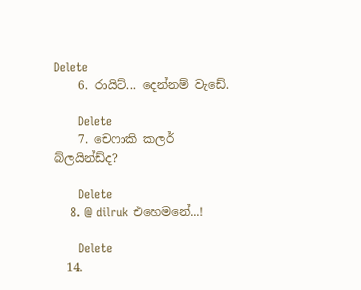Delete
    6. රායිට්... දෙන්නම් වැඩේ.

      Delete
    7. චෙෆාකි කලර් බ්ලයින්ඩ්ද?

      Delete
    8. @ dilruk එහෙමනේ...!

      Delete
  14.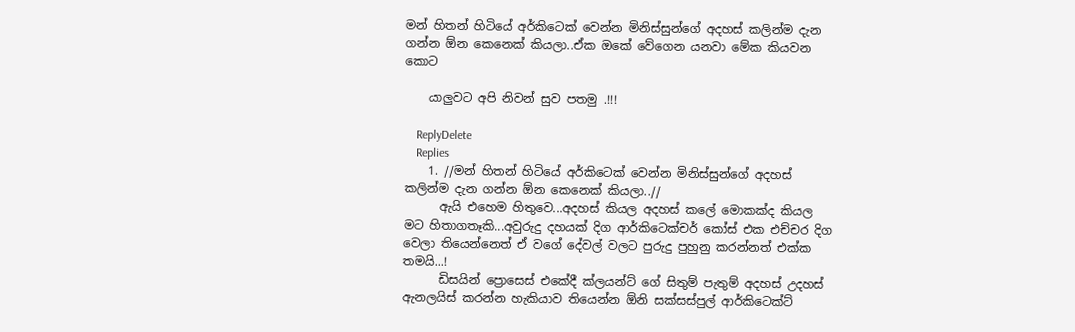මන් හිතන් හිටියේ අර්කිටෙක් වෙන්න මිනිස්සුන්ගේ අදහස් කලින්ම දැන ගන්න ඕන කෙනෙක් කියලා..ඒක ඔකේ වේගෙන යනවා මේක කියවන කොට

    යාලුවට අපි නිවන් සුව පතමු .!!!

    ReplyDelete
    Replies
    1. //මන් හිතන් හිටියේ අර්කිටෙක් වෙන්න මිනිස්සුන්ගේ අදහස් කලින්ම දැන ගන්න ඕන කෙනෙක් කියලා..//
      ඇයි එහෙම හිතුවෙ...අදහස් කියල අදහස් කලේ මොකක්ද කියල මට හිතාගතෑකි...අවුරුදු දහයක් දිග ආර්කිටෙක්චර් කෝස් එක එච්චර දිග වෙලා තියෙන්නෙත් ඒ වගේ දේවල් වලට පුරුදු පුහුනු කරන්නත් එක්ක තමයි...!
      ඩිසයින් ප්‍රොසෙස් එකේදී ක්ලයන්ට් ගේ සිතුම් පැතුම් අදහස් උදහස් ඇනලයිස් කරන්න හැකියාව තියෙන්න ඕනි සක්සස්පුල් ආර්කිටෙක්ට්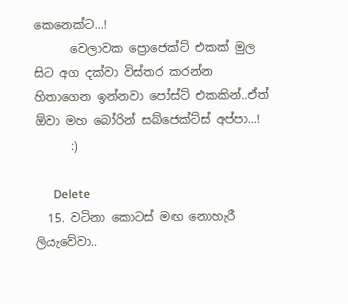කෙනෙක්ට...!
      වෙලාවක ප්‍රොජෙක්ට් එකක් මුල සිට අග දක්වා විස්තර කරන්න හිතාගෙන ඉන්නවා පෝස්ට් එකකින්..ඒත් ඕවා මහ බෝරින් සබ්ජෙක්ට්ස් අප්පා...!
      :)

      Delete
  15. වටිනා කොටස් මඟ නොහැරී ලියැවේවා..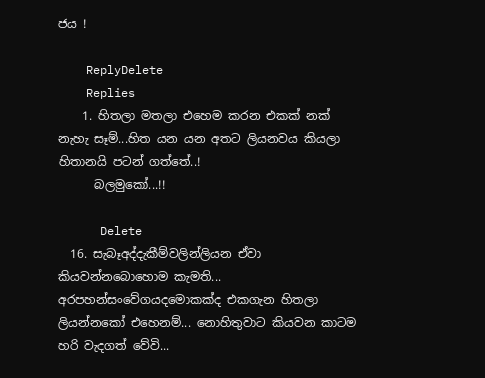ජය !

    ReplyDelete
    Replies
    1. හිතලා මතලා එහෙම කරන එකක් නක් නැහැ සෑම්...හිත යන යන අතට ලියනවය කියලා හිතානයි පටන් ගත්තේ..!
      බලමුකෝ...!!

      Delete
  16. සැබෑඅද්දැකීම්වලින්ලියන ඒවා කියවන්නබොහොම කැමති... අරපහන්සංවේගයදමොකක්ද එකගැන හිතලා ලියන්නකෝ එහෙනම්... නොහිතුවාට කියවන කාටම හරි වැදගත් වේවි...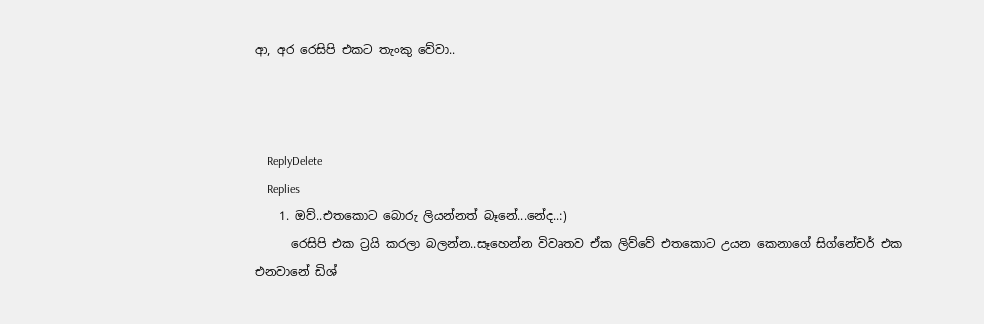ආ, අර රෙසිපි එකට තැංකු වේවා..



    ReplyDelete
    Replies
    1. ඔව්..එතකොට බොරු ලියන්නත් බෑනේ...නේද..:)
      රෙසිපි එක ට්‍රයි කරලා බලන්න..සෑහෙන්න විවෘතව ඒක ලිව්වේ එතකොට උයන කෙනාගේ සිග්නේචර් එක එනවානේ ඩිශ්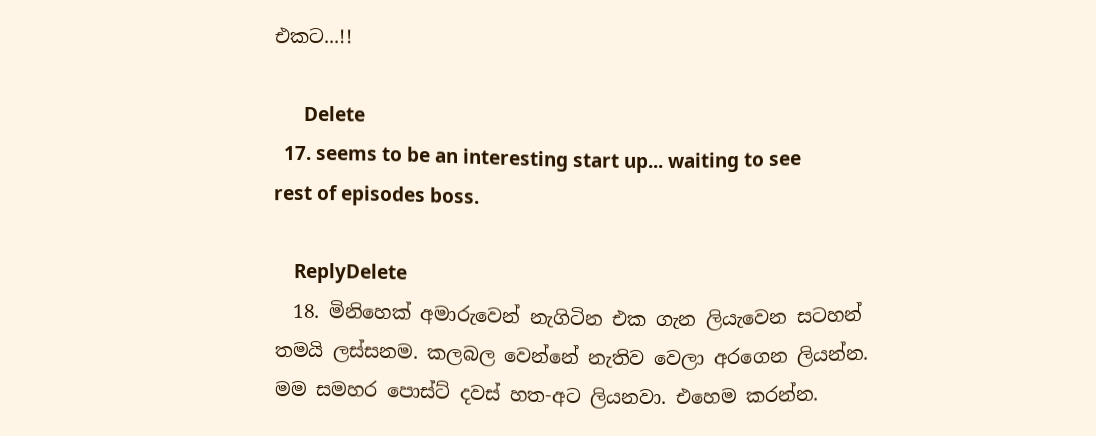එකට...!!

      Delete
  17. seems to be an interesting start up... waiting to see rest of episodes boss.

    ReplyDelete
  18. මිනිහෙක් අමාරුවෙන් නැගිටින එක ගැන ලියැවෙන සටහන් තමයි ලස්සනම. කලබල වෙන්නේ නැතිව වෙලා අරගෙන ලියන්න. මම සමහර පොස්ට් දවස් හත-අට ලියනවා. එහෙම කරන්න.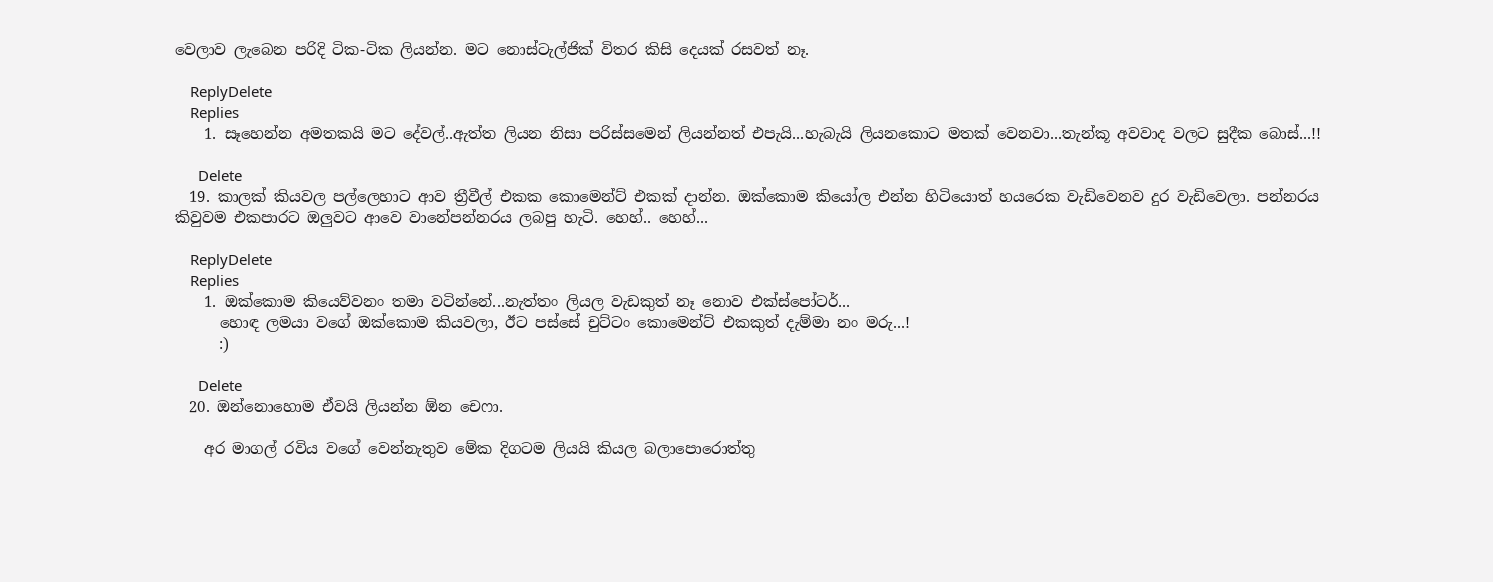වෙලාව ලැබෙන පරිදි ටික-ටික ලියන්න. මට නොස්ටැල්ජික් විතර කිසි දෙයක් රසවත් නෑ.

    ReplyDelete
    Replies
    1. සෑහෙන්න අමතකයි මට දේවල්..ඇත්ත ලියන නිසා පරිස්සමෙන් ලියන්නත් එපැයි...හැබැයි ලියනකොට මතක් වෙනවා...තැන්කූ අවවාද වලට සුදීක බොස්...!!

      Delete
  19. කාලක් කියවල පල්ලෙහාට ආව ත්‍රීවීල් එකක කොමෙන්ට් එකක් දාන්න. ඔක්කොම කියෝල එන්න හිටියොත් හයරෙක වැඩිවෙනව දුර වැඩිවෙලා. පන්නරය කිවුවම එකපාරට ඔලුවට ආවෙ වානේපන්නරය ලබපු හැටි. හෙහ්.. හෙහ්...

    ReplyDelete
    Replies
    1. ඔක්කොම කියෙව්වනං තමා වටින්නේ...නැත්තං ලියල වැඩකුත් නෑ නොව එක්ස්පෝටර්...
      හොඳ ලමයා වගේ ඔක්කොම කියවලා, ඊට පස්සේ චුට්ටං කොමෙන්ට් එකකුත් දැම්මා නං මරු...!
      :)

      Delete
  20. ඔන්නොහොම ඒවයි ලියන්න ඕන චෙෆා.

    අර මාගල් රවිය වගේ වෙන්නැතුව මේක දිගටම ලියයි කියල බලාපොරොත්තු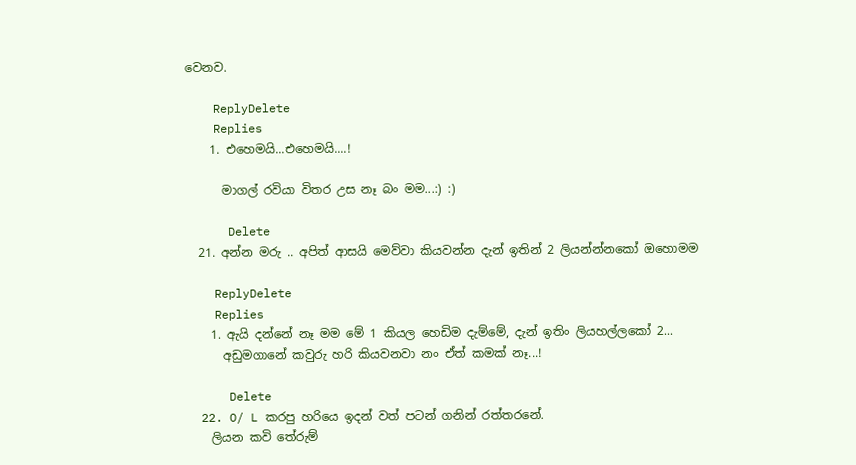වෙනව.

    ReplyDelete
    Replies
    1. එහෙමයි...එහෙමයි....!

      මාගල් රවියා විතර උස නෑ බං මම...:) :)

      Delete
  21. අන්න මරු .. අපිත් ආසයි මෙව්වා කියවන්න දැන් ඉතින් 2 ලියන්න්නකෝ ඔහොමම

    ReplyDelete
    Replies
    1. ඇයි දන්නේ නෑ මම මේ 1 කියල හෙඩිම දැම්මේ, දැන් ඉතිං ලියහල්ලකෝ 2...
      අඩුමගානේ කවුරු හරි කියවනවා නං ඒත් කමක් නෑ...!

      Delete
  22. O/ L කරපු හරියෙ ඉදන් වත් පටන් ගනින් රත්තරනේ.
    ලියන කවි තේරුම්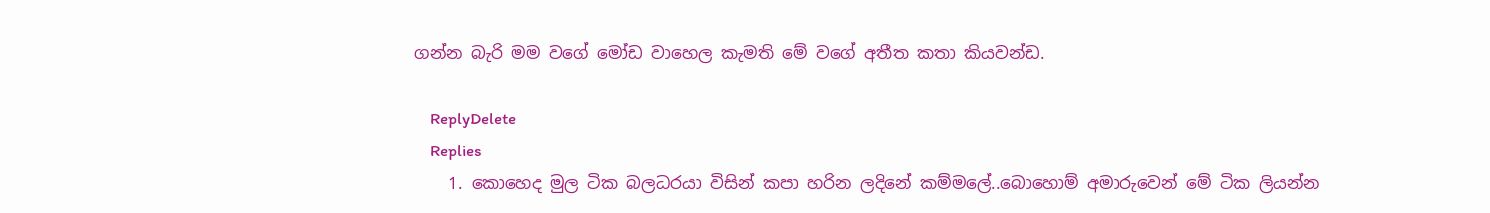ගන්න බැරි මම වගේ මෝඩ වාහෙල කැමති මේ වගේ අතීත කතා කියවන්ඩ.

    ReplyDelete
    Replies
    1. කොහෙද මුල ටික බලධරයා විසින් කපා හරින ලදිනේ කම්මලේ..බොහොම් අමාරුවෙන් මේ ටික ලියන්න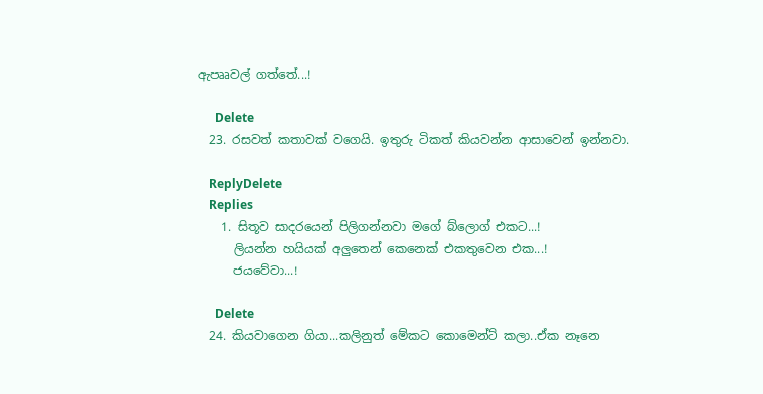ඇපෲවල් ගත්තේ...!

      Delete
  23. රසවත් කතාවක් වගෙයි. ඉතුරු ටිකත් කියවන්න ආසාවෙන් ඉන්නවා.

    ReplyDelete
    Replies
    1. සිතූව සාදරයෙන් පිලිගන්නවා මගේ බ්ලොග් එකට...!
      ලියන්න හයියක් අලුතෙන් කෙනෙක් එකතුවෙන එක...!
      ජයවේවා...!

      Delete
  24. කියවාගෙන ගියා...කලිනුත් මේකට කොමෙන්ට් කලා..ඒක නෑනෙ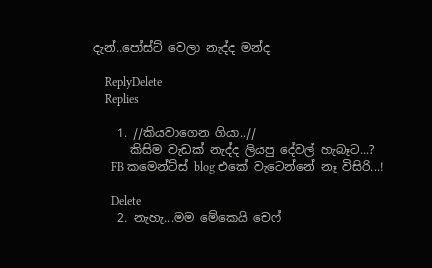දැන්..පෝස්ට් වෙලා නැද්ද මන්ද

    ReplyDelete
    Replies

    1. //කියවාගෙන ගියා..//
      කිසිම වැඩක් නැද්ද ලියපු දේවල් හැබෑට...?
      FB කමෙන්ට්ස් blog එකේ වැටෙන්නේ නෑ විසිරි...!

      Delete
    2. නැහැ...මම මේකෙයි චෙෆ්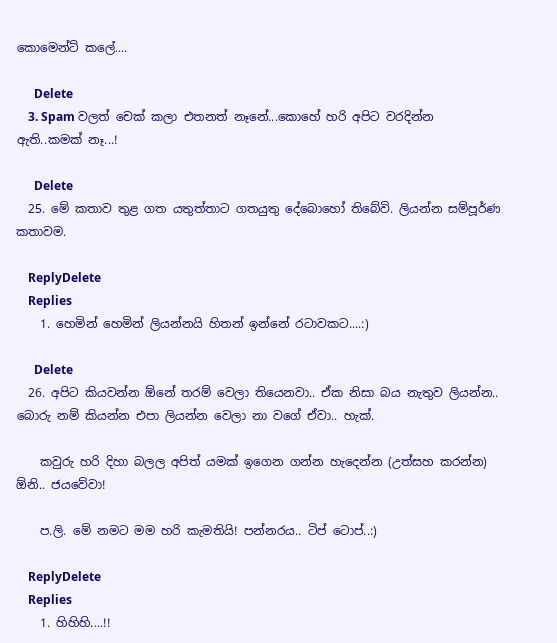කොමෙන්ට් කලේ....

      Delete
    3. Spam වලත් චෙක් කලා එතනත් නෑනේ...කොහේ හරි අපිට වරදින්න ඇති..කමක් නෑ...!

      Delete
  25. මේ කතාව තුළ ගත යතුත්තාට ගතයුතු දේබොහෝ තිබේවි. ලියන්න සම්පූර්ණ කතාවම.

    ReplyDelete
    Replies
    1. හෙමින් හෙමින් ලියන්නයි හිතන් ඉන්නේ රටාවකට....:)

      Delete
  26. අපිට කියවන්න ඕනේ තරම් වෙලා තියෙනවා.. ඒක නිසා බය නැතුව ලියන්න.. බොරු නම් කියන්න එපා ලියන්න වෙලා නා වගේ ඒවා.. හැක්.

    කවුරු හරි දිහා බලල අපිත් යමක් ඉගෙන ගන්න හැදෙන්න (උත්සහ කරන්න) ඕනි.. ජයවේවා!

    ප.ලි. මේ නමට මම හරි කැමතියි! පන්නරය.. ටිප් ටොප්..:)

    ReplyDelete
    Replies
    1. හිහිහි....!!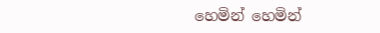හෙමින් හෙමින්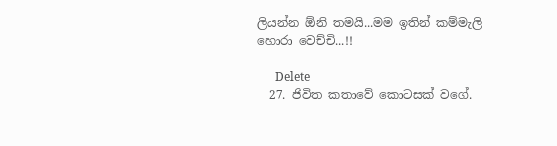ලියන්න ඕනි තමයි...මම ඉතින් කම්මැලි හොරා වෙච්චි...!!

      Delete
  27. ජිවිත කතාවේ කොටසක් වගේ.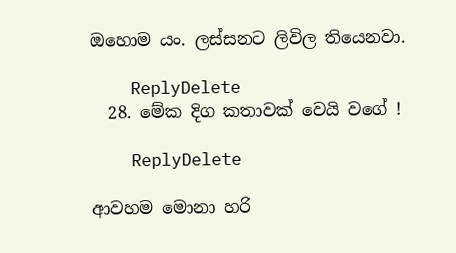ඔහොම යං. ලස්සනට ලිවිල තියෙනවා.

    ReplyDelete
  28. මේක දිග කතාවක් වෙයි වගේ !

    ReplyDelete

ආවහම මොනා හරි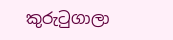කුරුටුගාලා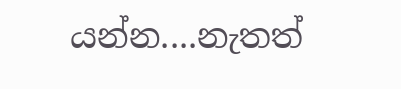යන්න....නැතත්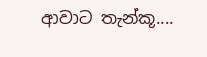ආවාට තැන්කූ....